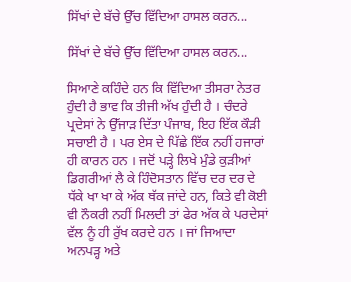ਸਿੱਖਾਂ ਦੇ ਬੱਚੇ ਉੱਚ ਵਿੱਦਿਆ ਹਾਸਲ ਕਰਨ...

ਸਿੱਖਾਂ ਦੇ ਬੱਚੇ ਉੱਚ ਵਿੱਦਿਆ ਹਾਸਲ ਕਰਨ...

ਸਿਆਣੇ ਕਹਿੰਦੇ ਹਨ ਕਿ ਵਿੱਦਿਆ ਤੀਸਰਾ ਨੇਤਰ ਹੁੰਦੀ ਹੈ ਭਾਵ ਕਿ ਤੀਜੀ ਅੱਖ ਹੁੰਦੀ ਹੈ । ਚੰਦਰੇ ਪ੍ਰਦੇਸਾਂ ਨੇ ਉੱਜਾੜ ਦਿੱਤਾ ਪੰਜਾਬ, ਇਹ ਇੱਕ ਕੌੜੀ ਸਚਾਈ ਹੈ । ਪਰ ਏਸ ਦੇ ਪਿੱਛੇ ਇੱਕ ਨਹੀਂ ਹਜਾਰਾਂ ਹੀ ਕਾਰਨ ਹਨ । ਜਦੋਂ ਪੜ੍ਹੇ ਲਿਖੇ ਮੁੰਡੇ ਕੁੜੀਆਂ ਡਿਗਰੀਆਂ ਲੈ ਕੇ ਹਿੰਦੋਸਤਾਨ ਵਿੱਚ ਦਰ ਦਰ ਦੇ ਧੱਕੇ ਖਾ ਖਾ ਕੇ ਅੱਕ ਥੱਕ ਜਾਂਦੇ ਹਨ, ਕਿਤੇ ਵੀ ਕੋਈ ਵੀ ਨੌਕਰੀ ਨਹੀਂ ਮਿਲਦੀ ਤਾਂ ਫੇਰ ਅੱਕ ਕੇ ਪਰਦੇਸਾਂ ਵੱਲ ਨੂੰ ਹੀ ਰੁੱਖ ਕਰਦੇ ਹਨ । ਜਾਂ ਜਿਆਦਾ ਅਨਪੜ੍ਹ ਅਤੇ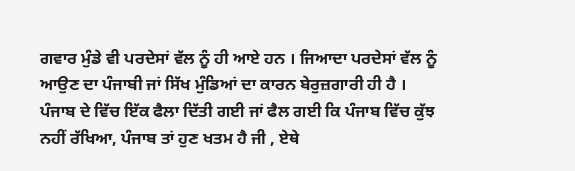ਗਵਾਰ ਮੁੰਡੇ ਵੀ ਪਰਦੇਸਾਂ ਵੱਲ ਨੂੰ ਹੀ ਆਏ ਹਨ । ਜਿਆਦਾ ਪਰਦੇਸਾਂ ਵੱਲ ਨੂੰ ਆਉਣ ਦਾ ਪੰਜਾਬੀ ਜਾਂ ਸਿੱਖ ਮੁੰਡਿਆਂ ਦਾ ਕਾਰਨ ਬੇਰੁਜ਼ਗਾਰੀ ਹੀ ਹੈ ।
ਪੰਜਾਬ ਦੇ ਵਿੱਚ ਇੱਕ ਫੈਲਾ ਦਿੱਤੀ ਗਈ ਜਾਂ ਫੈਲ ਗਈ ਕਿ ਪੰਜਾਬ ਵਿੱਚ ਕੁੱਝ ਨਹੀਂ ਰੱਖਿਆ, ਪੰਜਾਬ ਤਾਂ ਹੁਣ ਖਤਮ ਹੈ ਜੀ , ਏਥੇ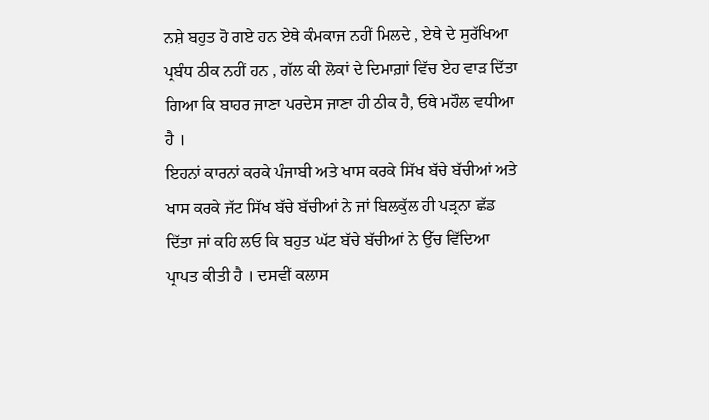ਨਸ਼ੇ ਬਹੁਤ ਹੋ ਗਏ ਹਨ ਏਥੇ ਕੰਮਕਾਜ ਨਹੀਂ ਮਿਲਦੇ , ਏਥੇ ਦੇ ਸੁਰੱਖਿਆ ਪ੍ਰਬੰਧ ਠੀਕ ਨਹੀਂ ਹਨ , ਗੱਲ ਕੀ ਲੋਕਾਂ ਦੇ ਦਿਮਾਗ਼ਾਂ ਵਿੱਚ ਏਹ ਵਾੜ ਦਿੱਤਾ ਗਿਆ ਕਿ ਬਾਹਰ ਜਾਣਾ ਪਰਦੇਸ ਜਾਣਾ ਹੀ ਠੀਕ ਹੈ, ਓਥੇ ਮਹੌਲ ਵਧੀਆ ਹੈ ।
ਇਹਨਾਂ ਕਾਰਨਾਂ ਕਰਕੇ ਪੰਜਾਬੀ ਅਤੇ ਖਾਸ ਕਰਕੇ ਸਿੱਖ ਬੱਚੇ ਬੱਚੀਆਂ ਅਤੇ ਖਾਸ ਕਰਕੇ ਜੱਟ ਸਿੱਖ ਬੱਚੇ ਬੱਚੀਆਂ ਨੇ ਜਾਂ ਬਿਲਕੁੱਲ ਹੀ ਪੜ੍ਰਨਾ ਛੱਡ ਦਿੱਤਾ ਜਾਂ ਕਹਿ ਲਓ ਕਿ ਬਹੁਤ ਘੱਟ ਬੱਚੇ ਬੱਚੀਆਂ ਨੇ ਉੱਚ ਵਿੱਦਿਆ ਪ੍ਰਾਪਤ ਕੀਤੀ ਹੈ । ਦਸਵੀਂ ਕਲਾਸ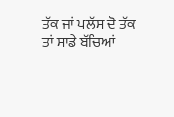ਤੱਕ ਜਾਂ ਪਲੱਸ ਦੋ ਤੱਕ ਤਾਂ ਸਾਡੇ ਬੱਚਿਆਂ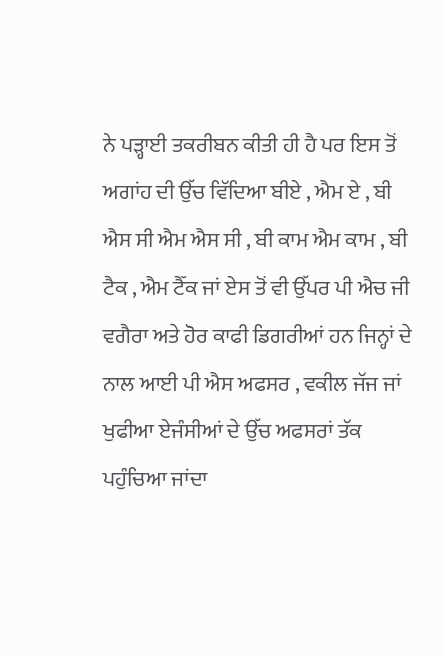ਨੇ ਪੜ੍ਹਾਈ ਤਕਰੀਬਨ ਕੀਤੀ ਹੀ ਹੈ ਪਰ ਇਸ ਤੋਂ ਅਗਾਂਹ ਦੀ ਉੱਚ ਵਿੱਦਿਆ ਬੀਏ , ਐਮ ਏ , ਬੀ ਐਸ ਸੀ ਐਮ ਐਸ ਸੀ , ਬੀ ਕਾਮ ਐਮ ਕਾਮ , ਬੀ ਟੈਕ , ਐਮ ਟੈੱਕ ਜਾਂ ਏਸ ਤੋਂ ਵੀ ਉੱਪਰ ਪੀ ਐਚ ਜੀ ਵਗੈਰਾ ਅਤੇ ਹੋਰ ਕਾਫੀ ਡਿਗਰੀਆਂ ਹਨ ਜਿਨ੍ਹਾਂ ਦੇ ਨਾਲ ਆਈ ਪੀ ਐਸ ਅਫਸਰ , ਵਕੀਲ ਜੱਜ ਜਾਂ ਖੁਫੀਆ ਏਜੰਸੀਆਂ ਦੇ ਉੱਚ ਅਫਸਰਾਂ ਤੱਕ ਪਹੁੰਚਿਆ ਜਾਂਦਾ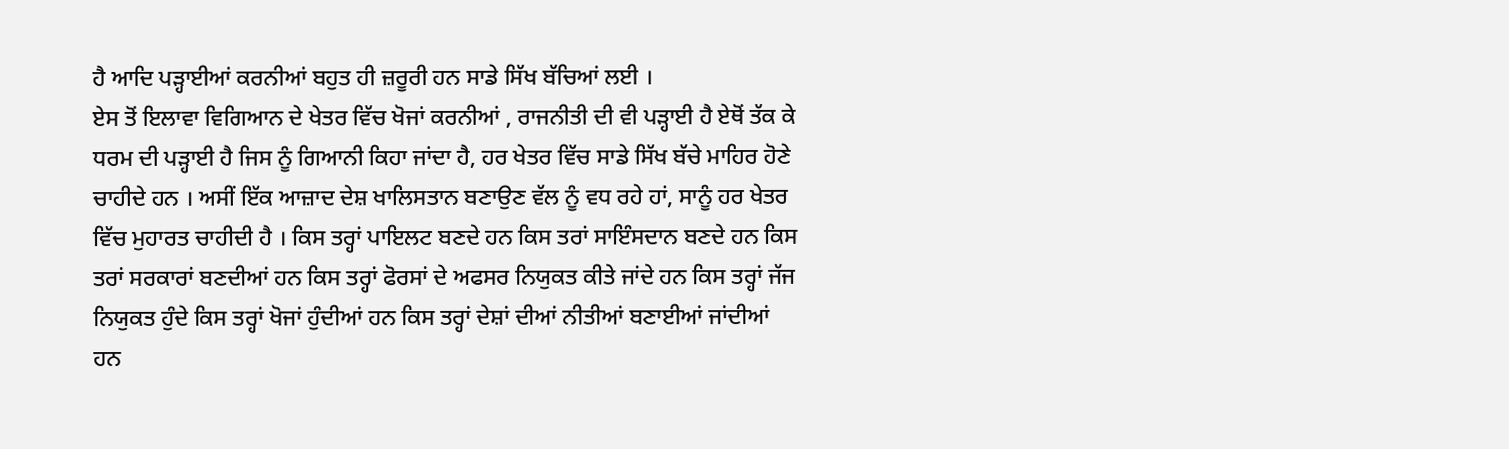ਹੈ ਆਦਿ ਪੜ੍ਹਾਈਆਂ ਕਰਨੀਆਂ ਬਹੁਤ ਹੀ ਜ਼ਰੂਰੀ ਹਨ ਸਾਡੇ ਸਿੱਖ ਬੱਚਿਆਂ ਲਈ ।
ਏਸ ਤੋਂ ਇਲਾਵਾ ਵਿਗਿਆਨ ਦੇ ਖੇਤਰ ਵਿੱਚ ਖੋਜਾਂ ਕਰਨੀਆਂ , ਰਾਜਨੀਤੀ ਦੀ ਵੀ ਪੜ੍ਹਾਈ ਹੈ ਏਥੋਂ ਤੱਕ ਕੇ ਧਰਮ ਦੀ ਪੜ੍ਹਾਈ ਹੈ ਜਿਸ ਨੂੰ ਗਿਆਨੀ ਕਿਹਾ ਜਾਂਦਾ ਹੈ, ਹਰ ਖੇਤਰ ਵਿੱਚ ਸਾਡੇ ਸਿੱਖ ਬੱਚੇ ਮਾਹਿਰ ਹੋਣੇ ਚਾਹੀਦੇ ਹਨ । ਅਸੀਂ ਇੱਕ ਆਜ਼ਾਦ ਦੇਸ਼ ਖਾਲਿਸਤਾਨ ਬਣਾਉਣ ਵੱਲ ਨੂੰ ਵਧ ਰਹੇ ਹਾਂ, ਸਾਨੂੰ ਹਰ ਖੇਤਰ ਵਿੱਚ ਮੁਹਾਰਤ ਚਾਹੀਦੀ ਹੈ । ਕਿਸ ਤਰ੍ਹਾਂ ਪਾਇਲਟ ਬਣਦੇ ਹਨ ਕਿਸ ਤਰਾਂ ਸਾਇੰਸਦਾਨ ਬਣਦੇ ਹਨ ਕਿਸ ਤਰਾਂ ਸਰਕਾਰਾਂ ਬਣਦੀਆਂ ਹਨ ਕਿਸ ਤਰ੍ਹਾਂ ਫੋਰਸਾਂ ਦੇ ਅਫਸਰ ਨਿਯੁਕਤ ਕੀਤੇ ਜਾਂਦੇ ਹਨ ਕਿਸ ਤਰ੍ਹਾਂ ਜੱਜ ਨਿਯੁਕਤ ਹੁੰਦੇ ਕਿਸ ਤਰ੍ਹਾਂ ਖੋਜਾਂ ਹੁੰਦੀਆਂ ਹਨ ਕਿਸ ਤਰ੍ਹਾਂ ਦੇਸ਼ਾਂ ਦੀਆਂ ਨੀਤੀਆਂ ਬਣਾਈਆਂ ਜਾਂਦੀਆਂ ਹਨ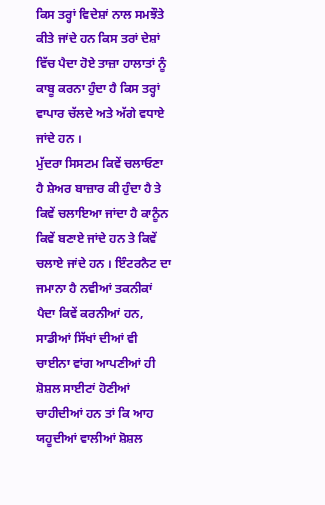ਕਿਸ ਤਰ੍ਹਾਂ ਵਿਦੇਸ਼ਾਂ ਨਾਲ ਸਮਝੌਤੇ ਕੀਤੇ ਜਾਂਦੇ ਹਨ ਕਿਸ ਤਰਾਂ ਦੇਸ਼ਾਂ ਵਿੱਚ ਪੈਦਾ ਹੋਏ ਤਾਜ਼ਾ ਹਾਲਾਤਾਂ ਨੂੰ ਕਾਬੂ ਕਰਨਾ ਹੁੰਦਾ ਹੈ ਕਿਸ ਤਰ੍ਹਾਂ ਵਾਪਾਰ ਚੱਲਦੇ ਅਤੇ ਅੱਗੇ ਵਧਾਏ ਜਾਂਦੇ ਹਨ ।
ਮੁੱਦਰਾ ਸਿਸਟਮ ਕਿਵੇਂ ਚਲਾਓਣਾ ਹੈ ਸ਼ੇਅਰ ਬਾਜ਼ਾਰ ਕੀ ਹੁੰਦਾ ਹੈ ਤੇ ਕਿਵੇਂ ਚਲਾਇਆ ਜਾਂਦਾ ਹੈ ਕਾਨੂੰਨ ਕਿਵੇਂ ਬਣਾਏ ਜਾਂਦੇ ਹਨ ਤੇ ਕਿਵੇਂ ਚਲਾਏ ਜਾਂਦੇ ਹਨ । ਇੰਟਰਨੈਟ ਦਾ ਜਮਾਨਾ ਹੈ ਨਵੀਆਂ ਤਕਨੀਕਾਂ ਪੈਦਾ ਕਿਵੇਂ ਕਰਨੀਆਂ ਹਨ, ਸਾਡੀਆਂ ਸਿੱਖਾਂ ਦੀਆਂ ਵੀ ਚਾਈਨਾ ਵਾਂਗ ਆਪਣੀਆਂ ਹੀ ਸ਼ੋਸ਼ਲ ਸਾਈਟਾਂ ਹੋਣੀਆਂ ਚਾਹੀਦੀਆਂ ਹਨ ਤਾਂ ਕਿ ਆਹ ਯਹੂਦੀਆਂ ਵਾਲੀਆਂ ਸ਼ੋਸ਼ਲ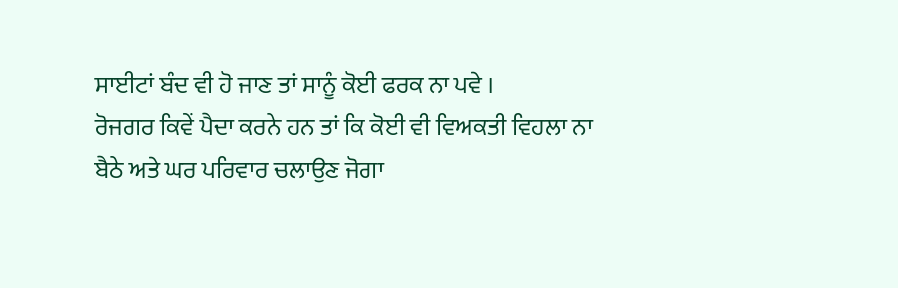ਸਾਈਟਾਂ ਬੰਦ ਵੀ ਹੋ ਜਾਣ ਤਾਂ ਸਾਨੂੰ ਕੋਈ ਫਰਕ ਨਾ ਪਵੇ ।
ਰੋਜਗਰ ਕਿਵੇਂ ਪੈਦਾ ਕਰਨੇ ਹਨ ਤਾਂ ਕਿ ਕੋਈ ਵੀ ਵਿਅਕਤੀ ਵਿਹਲਾ ਨਾ ਬੈਠੇ ਅਤੇ ਘਰ ਪਰਿਵਾਰ ਚਲਾਉਣ ਜੋਗਾ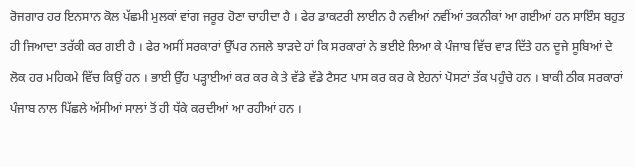ਰੋਜਗਾਰ ਹਰ ਇਨਸਾਨ ਕੋਲ ਪੱਛਮੀ ਮੁਲਕਾਂ ਵਾਂਗ ਜਰੂਰ ਹੋਣਾ ਚਾਹੀਦਾ ਹੈ । ਫੇਰ ਡਾਕਟਰੀ ਲਾਈਨ ਹੈ ਨਵੀਆਂ ਨਵੀਂਆਂ ਤਕਨੀਕਾਂ ਆ ਗਈਆਂ ਹਨ ਸਾਇੰਸ ਬਹੁਤ ਹੀ ਜਿਆਦਾ ਤਰੱਕੀ ਕਰ ਗਈ ਹੈ । ਫੇਰ ਅਸੀਂ ਸਰਕਾਰਾਂ ਉੱਪਰ ਨਜਲੇ ਝਾੜਦੇ ਹਾਂ ਕਿ ਸਰਕਾਰਾਂ ਨੇ ਭਈਏ ਲਿਆ ਕੇ ਪੰਜਾਬ ਵਿੱਚ ਵਾੜ ਦਿੱਤੇ ਹਨ ਦੂਜੇ ਸੂਬਿਆਂ ਦੇ ਲੋਕ ਹਰ ਮਹਿਕਮੇ ਵਿੱਚ ਕਿਉਂ ਹਨ । ਭਾਈ ਉੱਹ ਪੜ੍ਹਾਈਆਂ ਕਰ ਕਰ ਕੇ ਤੇ ਵੱਡੇ ਵੱਡੇ ਟੈਸਟ ਪਾਸ ਕਰ ਕਰ ਕੇ ਏਹਨਾਂ ਪੋਸਟਾਂ ਤੱਕ ਪਹੁੰਚੇ ਹਨ । ਬਾਕੀ ਠੀਕ ਸਰਕਾਰਾਂ ਪੰਜਾਬ ਨਾਲ ਪਿੱਛਲੇ ਅੱਸੀਆਂ ਸਾਲਾਂ ਤੋਂ ਹੀ ਧੱਕੇ ਕਰਦੀਆਂ ਆ ਰਹੀਆਂ ਹਨ ।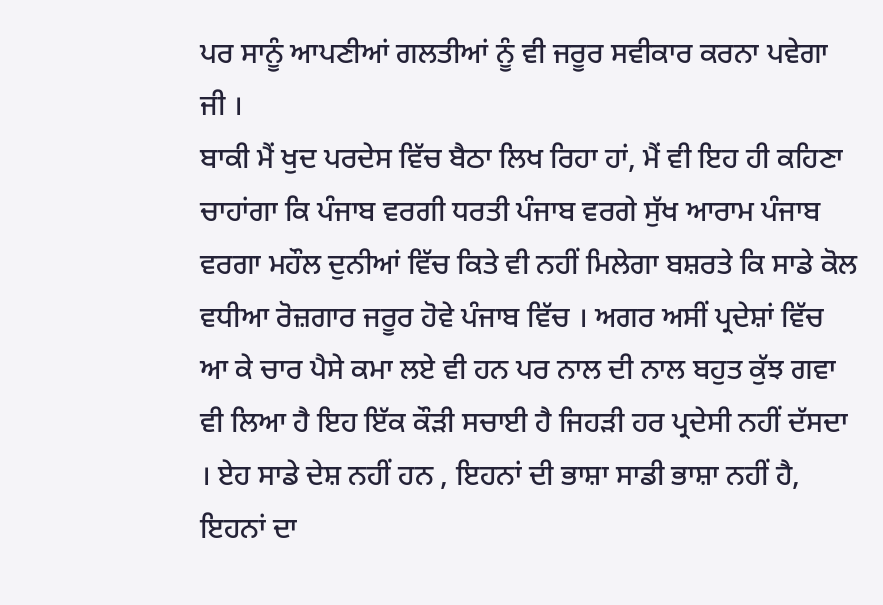ਪਰ ਸਾਨੂੰ ਆਪਣੀਆਂ ਗਲਤੀਆਂ ਨੂੰ ਵੀ ਜਰੂਰ ਸਵੀਕਾਰ ਕਰਨਾ ਪਵੇਗਾ ਜੀ ।
ਬਾਕੀ ਮੈਂ ਖੁਦ ਪਰਦੇਸ ਵਿੱਚ ਬੈਠਾ ਲਿਖ ਰਿਹਾ ਹਾਂ, ਮੈਂ ਵੀ ਇਹ ਹੀ ਕਹਿਣਾ ਚਾਹਾਂਗਾ ਕਿ ਪੰਜਾਬ ਵਰਗੀ ਧਰਤੀ ਪੰਜਾਬ ਵਰਗੇ ਸੁੱਖ ਆਰਾਮ ਪੰਜਾਬ ਵਰਗਾ ਮਹੌਲ ਦੁਨੀਆਂ ਵਿੱਚ ਕਿਤੇ ਵੀ ਨਹੀਂ ਮਿਲੇਗਾ ਬਸ਼ਰਤੇ ਕਿ ਸਾਡੇ ਕੋਲ ਵਧੀਆ ਰੋਜ਼ਗਾਰ ਜਰੂਰ ਹੋਵੇ ਪੰਜਾਬ ਵਿੱਚ । ਅਗਰ ਅਸੀਂ ਪ੍ਰਦੇਸ਼ਾਂ ਵਿੱਚ ਆ ਕੇ ਚਾਰ ਪੈਸੇ ਕਮਾ ਲਏ ਵੀ ਹਨ ਪਰ ਨਾਲ ਦੀ ਨਾਲ ਬਹੁਤ ਕੁੱਝ ਗਵਾ ਵੀ ਲਿਆ ਹੈ ਇਹ ਇੱਕ ਕੌੜੀ ਸਚਾਈ ਹੈ ਜਿਹੜੀ ਹਰ ਪ੍ਰਦੇਸੀ ਨਹੀਂ ਦੱਸਦਾ । ਏਹ ਸਾਡੇ ਦੇਸ਼ ਨਹੀਂ ਹਨ , ਇਹਨਾਂ ਦੀ ਭਾਸ਼ਾ ਸਾਡੀ ਭਾਸ਼ਾ ਨਹੀਂ ਹੈ, ਇਹਨਾਂ ਦਾ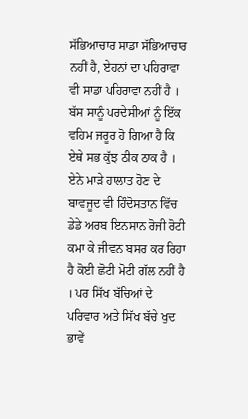ਸੱਭਿਆਚਾਰ ਸਾਡਾ ਸੱਭਿਆਚਾਰ ਨਹੀਂ ਹੈ, ਏਹਨਾਂ ਦਾ ਪਹਿਰਾਵਾ ਵੀ ਸਾਡਾ ਪਹਿਰਾਵਾ ਨਹੀਂ ਹੈ । ਬੱਸ ਸਾਨੂੰ ਪਰਦੇਸੀਆਂ ਨੂੰ ਇੱਕ ਵਹਿਮ ਜਰੂਰ ਹੋ ਗਿਆ ਹੈ ਕਿ ਏਥੇ ਸਭ ਕੁੱਝ ਠੀਕ ਠਾਕ ਹੈ । ਏਨੇ ਮਾੜੇ ਹਾਲਾਤ ਹੋਣ ਦੇ ਬਾਵਜੂਦ ਵੀ ਹਿੰਦੋਸਤਾਨ ਵਿੱਚ ਡੇਡੇ ਅਰਬ ਇਨਸਾਨ ਰੋਜੀ ਰੋਟੀ ਕਮਾ ਕੇ ਜੀਵਨ ਬਸਰ ਕਰ ਰਿਹਾ ਹੈ ਕੋਈ ਛੋਟੀ ਮੋਟੀ ਗੱਲ ਨਹੀਂ ਹੈ । ਪਰ ਸਿੱਖ ਬੱਚਿਆਂ ਦੇ ਪਰਿਵਾਰ ਅਤੇ ਸਿੱਖ ਬੱਚੇ ਖੁਦ ਭਾਵੇਂ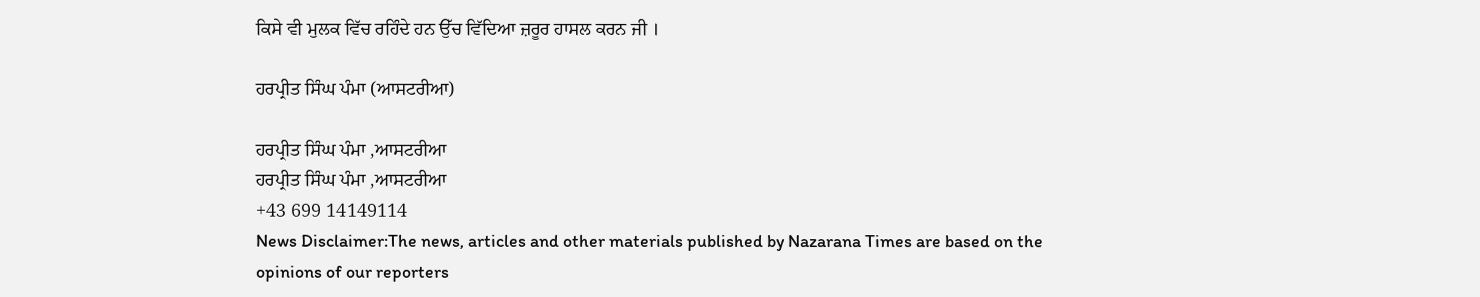ਕਿਸੇ ਵੀ ਮੁਲਕ ਵਿੱਚ ਰਹਿੰਦੇ ਹਨ ਉੱਚ ਵਿੱਦਿਆ ਜ਼ਰੂਰ ਹਾਸਲ ਕਰਨ ਜੀ ।

ਹਰਪ੍ਰੀਤ ਸਿੰਘ ਪੰਮਾ (ਆਸਟਰੀਆ)

ਹਰਪ੍ਰੀਤ ਸਿੰਘ ਪੰਮਾ ,ਆਸਟਰੀਆ
ਹਰਪ੍ਰੀਤ ਸਿੰਘ ਪੰਮਾ ,ਆਸਟਰੀਆ
+43 699 14149114
News Disclaimer:The news, articles and other materials published by Nazarana Times are based on the opinions of our reporters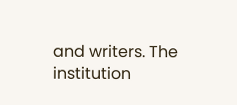and writers. The institution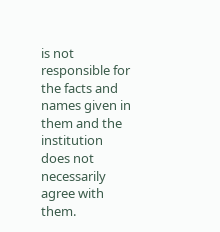is not responsible for the facts and names given in them and the institution does not necessarily agree with them.